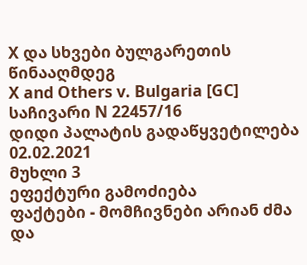X და სხვები ბულგარეთის წინააღმდეგ
X and Others v. Bulgaria [GC]
საჩივარი N 22457/16
დიდი პალატის გადაწყვეტილება
02.02.2021
მუხლი 3
ეფექტური გამოძიება
ფაქტები - მომჩივნები არიან ძმა და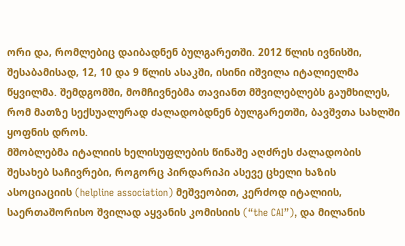ორი და, რომლებიც დაიბადნენ ბულგარეთში. 2012 წლის ივნისში, შესაბამისად, 12, 10 და 9 წლის ასაკში, ისინი იშვილა იტალიელმა წყვილმა. შემდგომში, მომჩივნებმა თავიანთ მშვილებლებს გაუმხილეს, რომ მათზე სექსუალურად ძალადობდნენ ბულგარეთში, ბავშვთა სახლში ყოფნის დროს.
მშობლებმა იტალიის ხელისუფლების წინაშე აღძრეს ძალადობის შესახებ საჩივრები, როგორც პირდარიპი ასევე ცხელი ხაზის ასოციაციის (helpline association) მეშვეობით, კერძოდ იტალიის, საერთაშორისო შვილად აყვანის კომისიის (“the CAI”), და მილანის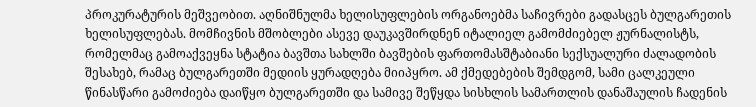პროკურატურის მეშვეობით. აღნიშნულმა ხელისუფლების ორგანოებმა საჩივრები გადასცეს ბულგარეთის ხელისუფლებას. მომჩივნის მშობლები ასევე დაუკავშირდნენ იტალიელ გამომძიებელ ჟურნალისტს, რომელმაც გამოაქვეყნა სტატია ბავშთა სახლში ბავშების ფართომასშტაბიანი სექსუალური ძალადობის შესახებ, რამაც ბულგარეთში მედიის ყურადღება მიიპყრო. ამ ქმედებების შემდგომ, სამი ცალკეული წინასწარი გამოძიება დაიწყო ბულგარეთში და სამივე შეწყდა სისხლის სამართლის დანაშაულის ჩადენის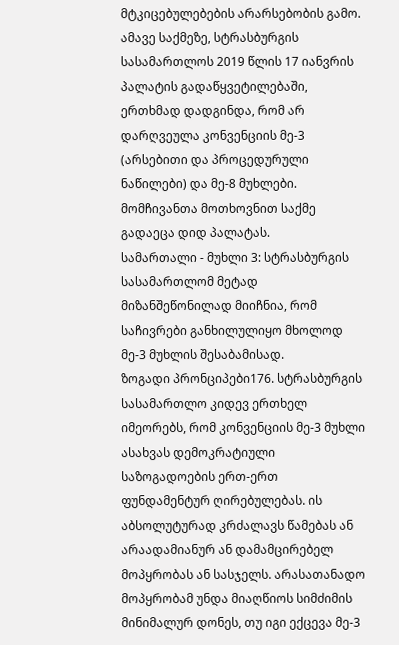მტკიცებულებების არარსებობის გამო.
ამავე საქმეზე, სტრასბურგის სასამართლოს 2019 წლის 17 იანვრის პალატის გადაწყვეტილებაში, ერთხმად დადგინდა, რომ არ დარღვეულა კონვენციის მე-3 (არსებითი და პროცედურული ნაწილები) და მე-8 მუხლები. მომჩივანთა მოთხოვნით საქმე გადაეცა დიდ პალატას.
სამართალი - მუხლი 3: სტრასბურგის სასამართლომ მეტად მიზანშეწონილად მიიჩნია, რომ საჩივრები განხილულიყო მხოლოდ მე-3 მუხლის შესაბამისად.
ზოგადი პრონციპები176. სტრასბურგის სასამართლო კიდევ ერთხელ იმეორებს, რომ კონვენციის მე-3 მუხლი ასახვას დემოკრატიული საზოგადოების ერთ-ერთ ფუნდამენტურ ღირებულებას. ის აბსოლუტურად კრძალავს წამებას ან არაადამიანურ ან დამამცირებელ მოპყრობას ან სასჯელს. არასათანადო მოპყრობამ უნდა მიაღწიოს სიმძიმის მინიმალურ დონეს, თუ იგი ექცევა მე-3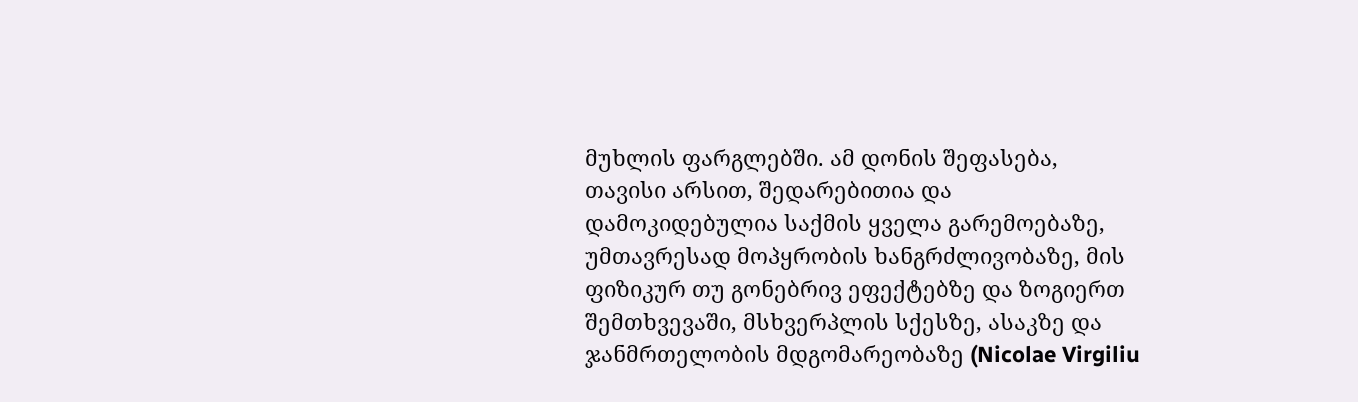მუხლის ფარგლებში. ამ დონის შეფასება, თავისი არსით, შედარებითია და დამოკიდებულია საქმის ყველა გარემოებაზე, უმთავრესად მოპყრობის ხანგრძლივობაზე, მის ფიზიკურ თუ გონებრივ ეფექტებზე და ზოგიერთ შემთხვევაში, მსხვერპლის სქესზე, ასაკზე და ჯანმრთელობის მდგომარეობაზე (Nicolae Virgiliu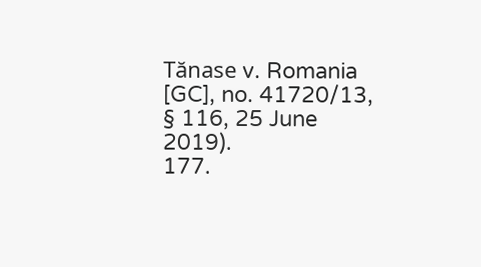Tănase v. Romania [GC], no. 41720/13, § 116, 25 June 2019).
177.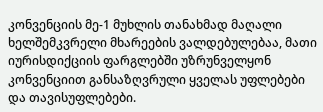კონვენციის მე-1 მუხლის თანახმად მაღალი ხელშემკვრელი მხარეების ვალდებულებაა, მათი იურისდიქციის ფარგლებში უზრუნველყონ კონვენციით განსაზღვრული ყველას უფლებები და თავისუფლებები.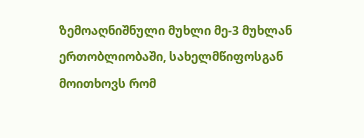ზემოაღნიშნული მუხლი მე-3 მუხლან ერთობლიობაში, სახელმწიფოსგან მოითხოვს რომ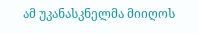ამ უკანასკნელმა მიიღოს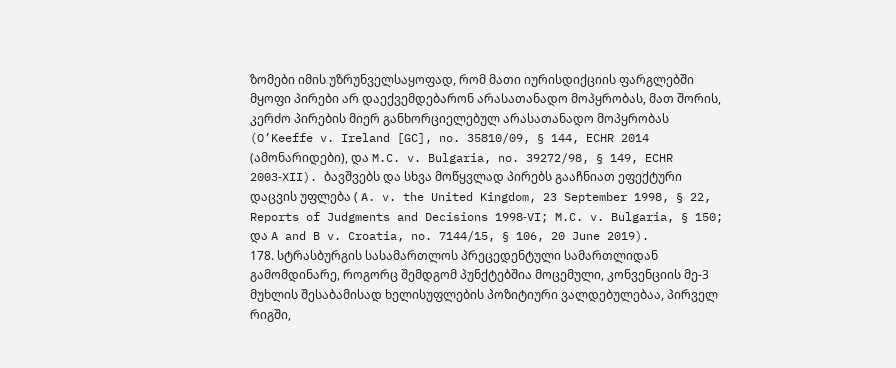ზომები იმის უზრუნველსაყოფად, რომ მათი იურისდიქციის ფარგლებში მყოფი პირები არ დაექვემდებარონ არასათანადო მოპყრობას, მათ შორის, კერძო პირების მიერ განხორციელებულ არასათანადო მოპყრობას (O’Keeffe v. Ireland [GC], no. 35810/09, § 144, ECHR 2014 (ამონარიდები), და M.C. v. Bulgaria, no. 39272/98, § 149, ECHR 2003‑XII). ბავშვებს და სხვა მოწყვლად პირებს გააჩნიათ ეფექტური დაცვის უფლება ( A. v. the United Kingdom, 23 September 1998, § 22, Reports of Judgments and Decisions 1998‑VI; M.C. v. Bulgaria, § 150; და A and B v. Croatia, no. 7144/15, § 106, 20 June 2019).
178. სტრასბურგის სასამართლოს პრეცედენტული სამართლიდან გამომდინარე, როგორც შემდგომ პუნქტებშია მოცემული, კონვენციის მე-3 მუხლის შესაბამისად ხელისუფლების პოზიტიური ვალდებულებაა, პირველ რიგში,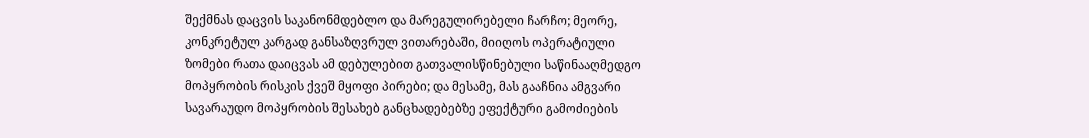შექმნას დაცვის საკანონმდებლო და მარეგულირებელი ჩარჩო; მეორე, კონკრეტულ კარგად განსაზღვრულ ვითარებაში, მიიღოს ოპერატიული ზომები რათა დაიცვას ამ დებულებით გათვალისწინებული საწინააღმედგო მოპყრობის რისკის ქვეშ მყოფი პირები; და მესამე, მას გააჩნია ამგვარი სავარაუდო მოპყრობის შესახებ განცხადებებზე ეფექტური გამოძიების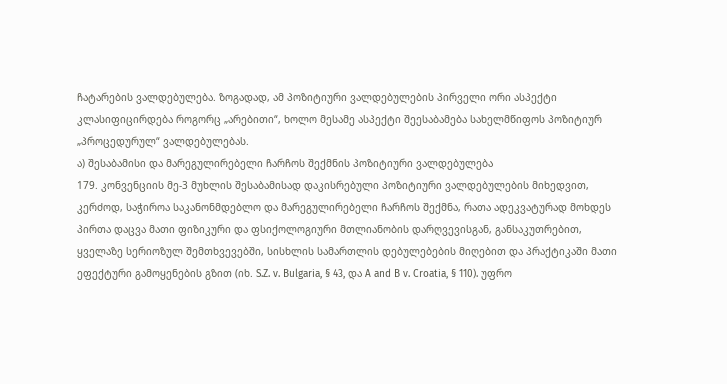ჩატარების ვალდებულება. ზოგადად, ამ პოზიტიური ვალდებულების პირველი ორი ასპექტი კლასიფიცირდება როგორც „არებითი“, ხოლო მესამე ასპექტი შეესაბამება სახელმწიფოს პოზიტიურ „პროცედურულ“ ვალდებულებას.
ა) შესაბამისი და მარეგულირებელი ჩარჩოს შექმნის პოზიტიური ვალდებულება
179. კონვენციის მე-3 მუხლის შესაბამისად დაკისრებული პოზიტიური ვალდებულების მიხედვით, კერძოდ, საჭიროა საკანონმდებლო და მარეგულირებელი ჩარჩოს შექმნა, რათა ადეკვატურად მოხდეს პირთა დაცვა მათი ფიზიკური და ფსიქოლოგიური მთლიანობის დარღვევისგან, განსაკუთრებით, ყველაზე სერიოზულ შემთხვევებში, სისხლის სამართლის დებულებების მიღებით და პრაქტიკაში მათი ეფექტური გამოყენების გზით (იხ. S.Z. v. Bulgaria, § 43, და A and B v. Croatia, § 110). უფრო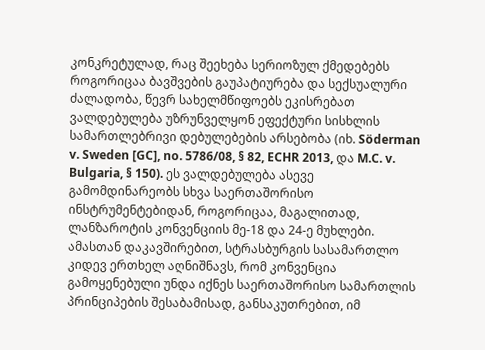კონკრეტულად, რაც შეეხება სერიოზულ ქმედებებს როგორიცაა ბავშვების გაუპატიურება და სექსუალური ძალადობა, წევრ სახელმწიფოებს ეკისრებათ ვალდებულება უზრუნველყონ ეფექტური სისხლის სამართლებრივი დებულებების არსებობა (იხ. Söderman v. Sweden [GC], no. 5786/08, § 82, ECHR 2013, და M.C. v. Bulgaria, § 150). ეს ვალდებულება ასევე გამომდინარეობს სხვა საერთაშორისო ინსტრუმენტებიდან, როგორიცაა, მაგალითად, ლანზაროტის კონვენციის მე-18 და 24-ე მუხლები. ამასთან დაკავშირებით, სტრასბურგის სასამართლო კიდევ ერთხელ აღნიშნავს, რომ კონვენცია გამოყენებული უნდა იქნეს საერთაშორისო სამართლის პრინციპების შესაბამისად, განსაკუთრებით, იმ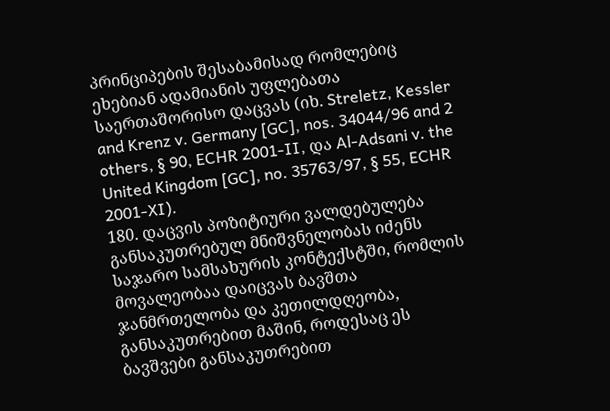პრინციპების შესაბამისად რომლებიც ეხებიან ადამიანის უფლებათა საერთაშორისო დაცვას (იხ. Streletz, Kessler and Krenz v. Germany [GC], nos. 34044/96 and 2 others, § 90, ECHR 2001‑II, და Al‑Adsani v. the United Kingdom [GC], no. 35763/97, § 55, ECHR 2001‑XI).
180. დაცვის პოზიტიური ვალდებულება განსაკუთრებულ მნიშვნელობას იძენს საჯარო სამსახურის კონტექსტში, რომლის მოვალეობაა დაიცვას ბავშთა ჯანმრთელობა და კეთილდღეობა, განსაკუთრებით მაშინ, როდესაც ეს ბავშვები განსაკუთრებით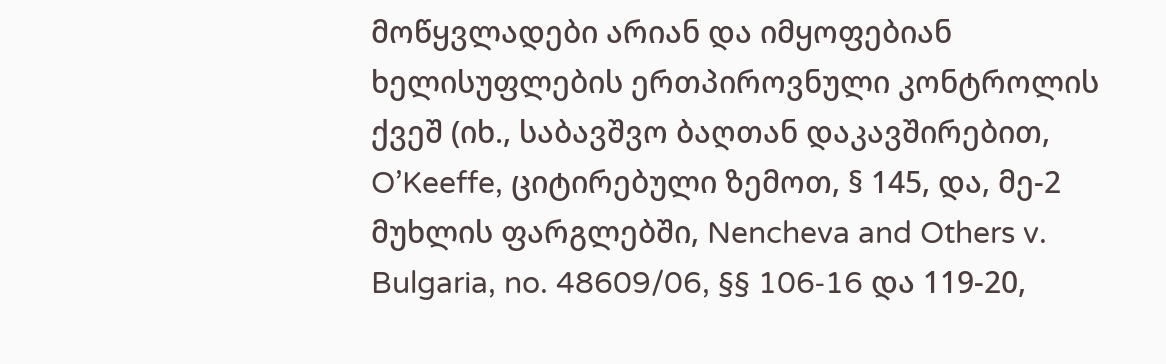მოწყვლადები არიან და იმყოფებიან ხელისუფლების ერთპიროვნული კონტროლის ქვეშ (იხ., საბავშვო ბაღთან დაკავშირებით, O’Keeffe, ციტირებული ზემოთ, § 145, და, მე-2 მუხლის ფარგლებში, Nencheva and Others v. Bulgaria, no. 48609/06, §§ 106‑16 და 119-20,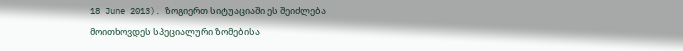18 June 2013). ზოგიერთ სიტუაციაში ეს შეიძლება მოითხოვდეს სპეციალური ზომებისა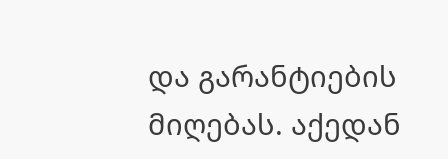და გარანტიების მიღებას. აქედან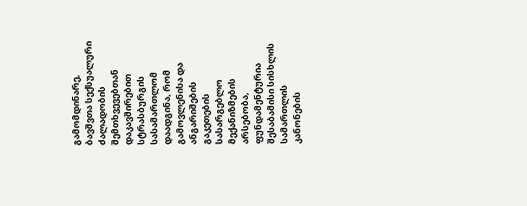გამომდინარე, ბავშვთა სექსუალური ძალადობის შემთხვევებთან დაკავშირებით სტრასბურგის სასამართლომ დაადგინა, რომ გამოვლენისა და ანგარიშების გაკეთების სასარგებლო მექანიზმების არსებობა, ფუნდამენტურია შესაბამისი სისხლის სამართლის კანონების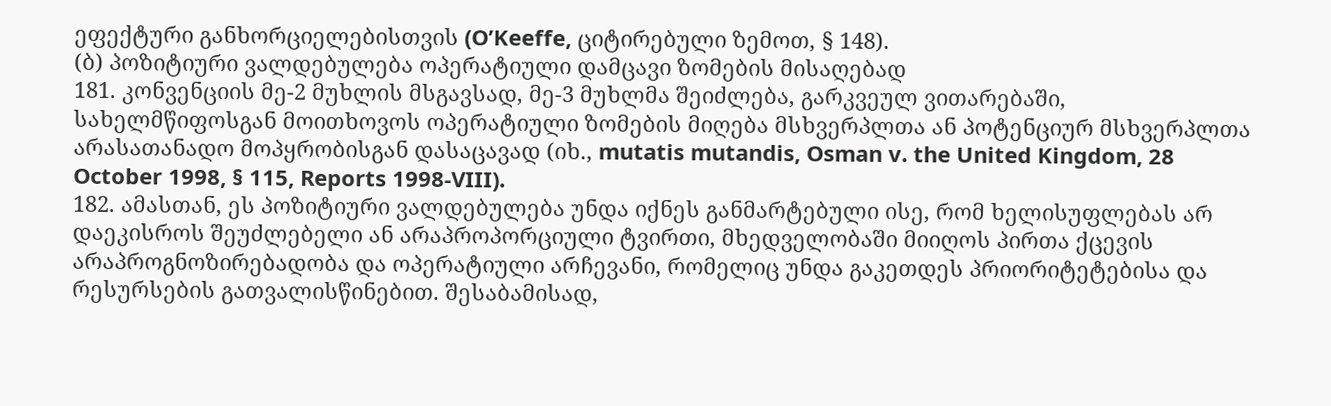ეფექტური განხორციელებისთვის (O’Keeffe, ციტირებული ზემოთ, § 148).
(ბ) პოზიტიური ვალდებულება ოპერატიული დამცავი ზომების მისაღებად
181. კონვენციის მე-2 მუხლის მსგავსად, მე-3 მუხლმა შეიძლება, გარკვეულ ვითარებაში, სახელმწიფოსგან მოითხოვოს ოპერატიული ზომების მიღება მსხვერპლთა ან პოტენციურ მსხვერპლთა არასათანადო მოპყრობისგან დასაცავად (იხ., mutatis mutandis, Osman v. the United Kingdom, 28 October 1998, § 115, Reports 1998-VIII).
182. ამასთან, ეს პოზიტიური ვალდებულება უნდა იქნეს განმარტებული ისე, რომ ხელისუფლებას არ დაეკისროს შეუძლებელი ან არაპროპორციული ტვირთი, მხედველობაში მიიღოს პირთა ქცევის არაპროგნოზირებადობა და ოპერატიული არჩევანი, რომელიც უნდა გაკეთდეს პრიორიტეტებისა და რესურსების გათვალისწინებით. შესაბამისად,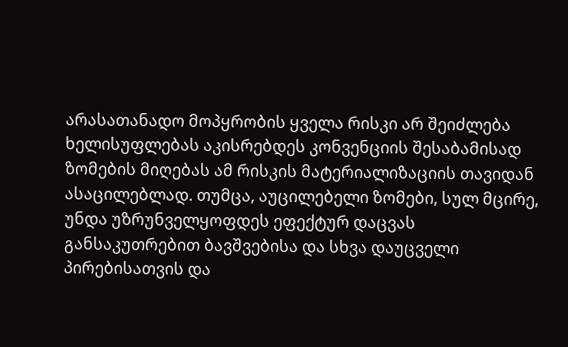არასათანადო მოპყრობის ყველა რისკი არ შეიძლება ხელისუფლებას აკისრებდეს კონვენციის შესაბამისად ზომების მიღებას ამ რისკის მატერიალიზაციის თავიდან ასაცილებლად. თუმცა, აუცილებელი ზომები, სულ მცირე, უნდა უზრუნველყოფდეს ეფექტურ დაცვას განსაკუთრებით ბავშვებისა და სხვა დაუცველი პირებისათვის და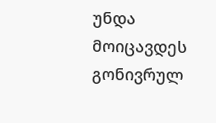უნდა მოიცავდეს გონივრულ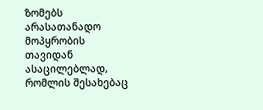ზომებს არასათანადო მოპყრობის თავიდან ასაცილებლად, რომლის შესახებაც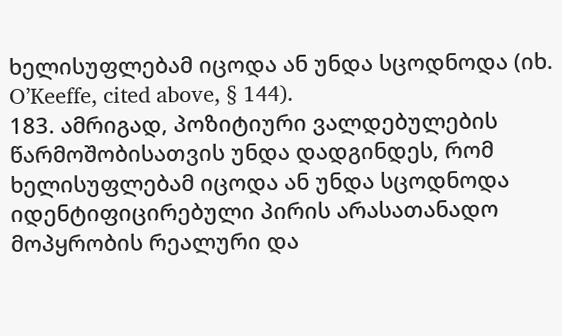ხელისუფლებამ იცოდა ან უნდა სცოდნოდა (იხ. O’Keeffe, cited above, § 144).
183. ამრიგად, პოზიტიური ვალდებულების წარმოშობისათვის უნდა დადგინდეს, რომ ხელისუფლებამ იცოდა ან უნდა სცოდნოდა იდენტიფიცირებული პირის არასათანადო მოპყრობის რეალური და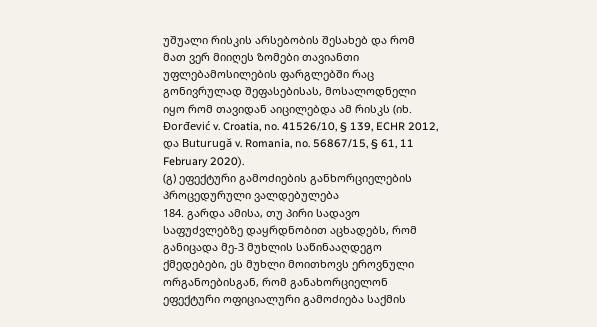უშუალი რისკის არსებობის შესახებ და რომ მათ ვერ მიიღეს ზომები თავიანთი უფლებამოსილების ფარგლებში რაც გონივრულად შეფასებისას, მოსალოდნელი იყო რომ თავიდან აიცილებდა ამ რისკს (იხ. Đorđević v. Croatia, no. 41526/10, § 139, ECHR 2012, და Buturugă v. Romania, no. 56867/15, § 61, 11 February 2020).
(გ) ეფექტური გამოძიების განხორციელების პროცედურული ვალდებულება
184. გარდა ამისა, თუ პირი სადავო საფუძვლებზე დაყრდნობით აცხადებს, რომ განიცადა მე-3 მუხლის საწინააღდეგო ქმედებები, ეს მუხლი მოითხოვს ეროვნული ორგანოებისგან, რომ განახორციელონ ეფექტური ოფიციალური გამოძიება საქმის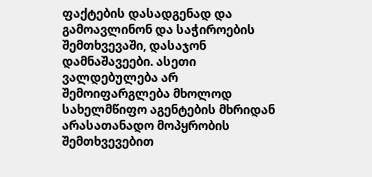ფაქტების დასადგენად და გამოავლინონ და საჭიროების შემთხვევაში, დასაჯონ დამნაშავეები. ასეთი ვალდებულება არ შემოიფარგლება მხოლოდ სახელმწიფო აგენტების მხრიდან არასათანადო მოპყრობის შემთხვევებით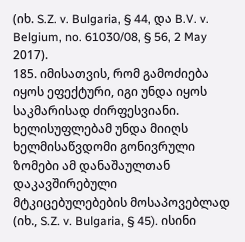(იხ. S.Z. v. Bulgaria, § 44, და B.V. v. Belgium, no. 61030/08, § 56, 2 May 2017).
185. იმისათვის, რომ გამოძიება იყოს ეფექტური, იგი უნდა იყოს საკმარისად ძირფესვიანი. ხელისუფლებამ უნდა მიიღს ხელმისაწვდომი გონივრული ზომები ამ დანაშაულთან დაკავშირებული მტკიცებულებების მოსაპოვებლად (იხ., S.Z. v. Bulgaria, § 45). ისინი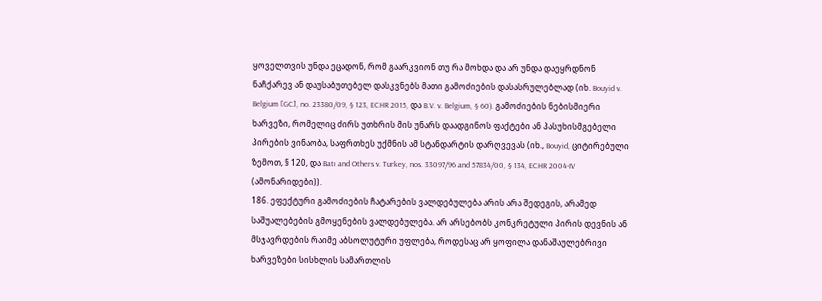ყოველთვის უნდა ეცადონ, რომ გაარკვიონ თუ რა მოხდა და არ უნდა დაეყრდნონ ნაჩქარევ ან დაუსაბუთებელ დასკვნებს მათი გამოძიების დასასრულებლად (იხ. Bouyid v. Belgium [GC], no. 23380/09, § 123, ECHR 2015, და B.V. v. Belgium, § 60). გამოძიების ნებისმიერი ხარვეზი, რომელიც ძირს უთხრის მის უნარს დაადგინოს ფაქტები ან პასუხისმგებელი პირების ვინაობა, საფრთხეს უქმნის ამ სტანდარტის დარღვევას (იხ., Bouyid, ციტირებული ზემოთ, § 120, და Batı and Others v. Turkey, nos. 33097/96 and 57834/00, § 134, ECHR 2004‑IV (ამონარიდები)).
186. ეფექტური გამოძიების ჩატარების ვალდებულება არის არა შედეგის, არამედ საშუალებების გმოყენების ვალდებულება. არ არსებობს კონკრეტული პირის დევნის ან მსჯავრდების რაიმე აბსოლუტური უფლება, როდესაც არ ყოფილა დანაშაულებრივი ხარვეზები სისხლის სამართლის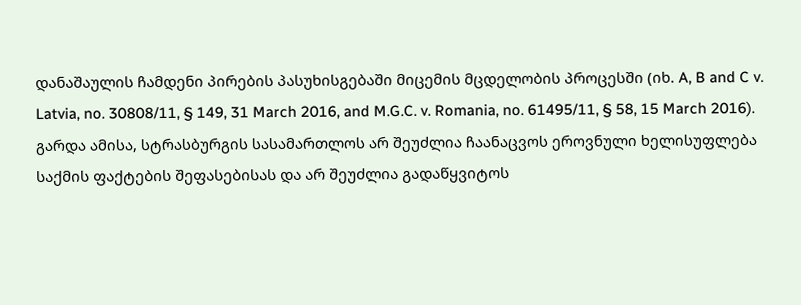დანაშაულის ჩამდენი პირების პასუხისგებაში მიცემის მცდელობის პროცესში (იხ. A, B and C v. Latvia, no. 30808/11, § 149, 31 March 2016, and M.G.C. v. Romania, no. 61495/11, § 58, 15 March 2016). გარდა ამისა, სტრასბურგის სასამართლოს არ შეუძლია ჩაანაცვოს ეროვნული ხელისუფლება საქმის ფაქტების შეფასებისას და არ შეუძლია გადაწყვიტოს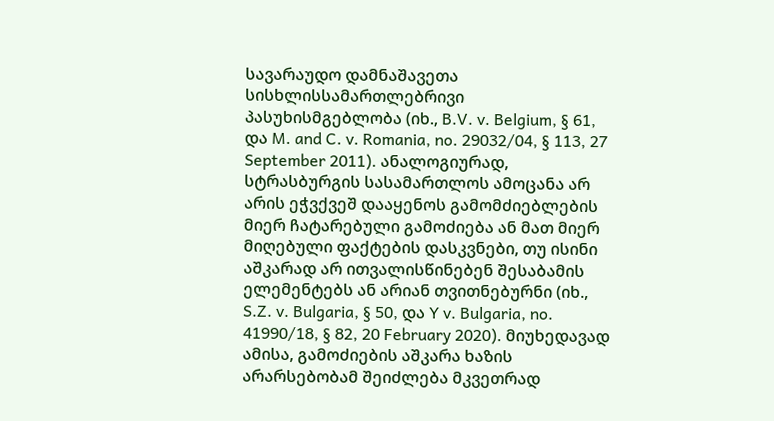სავარაუდო დამნაშავეთა სისხლისსამართლებრივი პასუხისმგებლობა (იხ., B.V. v. Belgium, § 61, და M. and C. v. Romania, no. 29032/04, § 113, 27 September 2011). ანალოგიურად, სტრასბურგის სასამართლოს ამოცანა არ არის ეჭვქვეშ დააყენოს გამომძიებლების მიერ ჩატარებული გამოძიება ან მათ მიერ მიღებული ფაქტების დასკვნები, თუ ისინი აშკარად არ ითვალისწინებენ შესაბამის ელემენტებს ან არიან თვითნებურნი (იხ., S.Z. v. Bulgaria, § 50, და Y v. Bulgaria, no. 41990/18, § 82, 20 February 2020). მიუხედავად ამისა, გამოძიების აშკარა ხაზის არარსებობამ შეიძლება მკვეთრად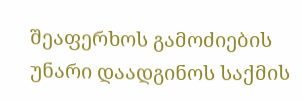შეაფერხოს გამოძიების უნარი დაადგინოს საქმის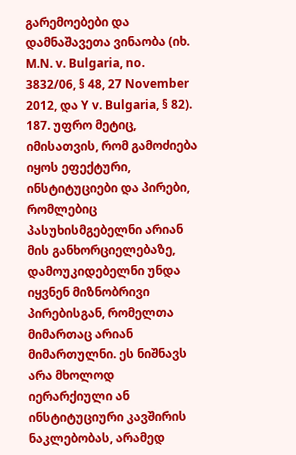გარემოებები და დამნაშავეთა ვინაობა (იხ. M.N. v. Bulgaria, no. 3832/06, § 48, 27 November 2012, და Y v. Bulgaria, § 82).
187. უფრო მეტიც, იმისათვის, რომ გამოძიება იყოს ეფექტური, ინსტიტუციები და პირები, რომლებიც პასუხისმგებელნი არიან მის განხორციელებაზე, დამოუკიდებელნი უნდა იყვნენ მიზნობრივი პირებისგან, რომელთა მიმართაც არიან მიმართულნი. ეს ნიშნავს არა მხოლოდ იერარქიული ან ინსტიტუციური კავშირის ნაკლებობას, არამედ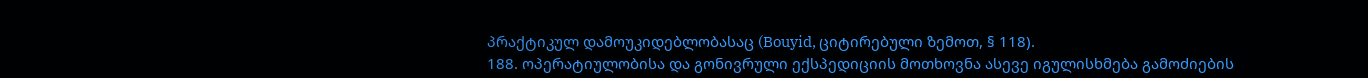პრაქტიკულ დამოუკიდებლობასაც (Bouyid, ციტირებული ზემოთ, § 118).
188. ოპერატიულობისა და გონივრული ექსპედიციის მოთხოვნა ასევე იგულისხმება გამოძიების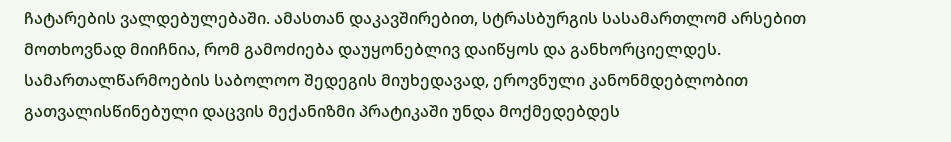ჩატარების ვალდებულებაში. ამასთან დაკავშირებით, სტრასბურგის სასამართლომ არსებით მოთხოვნად მიიჩნია, რომ გამოძიება დაუყონებლივ დაიწყოს და განხორციელდეს. სამართალწარმოების საბოლოო შედეგის მიუხედავად, ეროვნული კანონმდებლობით გათვალისწინებული დაცვის მექანიზმი პრატიკაში უნდა მოქმედებდეს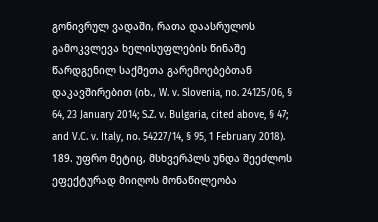გონივრულ ვადაში, რათა დაასრულოს გამოკვლევა ხელისუფლების წინაშე წარდგენილ საქმეთა გარემოებებთან დაკავშირებით (იხ., W. v. Slovenia, no. 24125/06, § 64, 23 January 2014; S.Z. v. Bulgaria, cited above, § 47; and V.C. v. Italy, no. 54227/14, § 95, 1 February 2018).
189. უფრო მეტიც, მსხვერპლს უნდა შეეძლოს ეფექტურად მიიღოს მონაწილეობა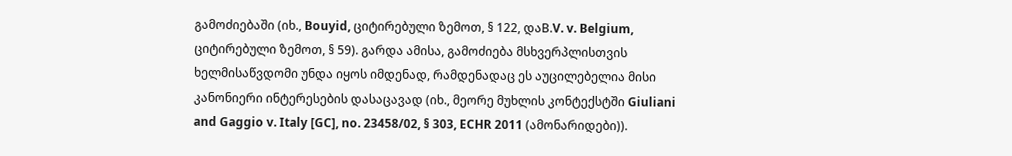გამოძიებაში (იხ., Bouyid, ციტირებული ზემოთ, § 122, დაB.V. v. Belgium, ციტირებული ზემოთ, § 59). გარდა ამისა, გამოძიება მსხვერპლისთვის ხელმისაწვდომი უნდა იყოს იმდენად, რამდენადაც ეს აუცილებელია მისი კანონიერი ინტერესების დასაცავად (იხ., მეორე მუხლის კონტექსტში Giuliani and Gaggio v. Italy [GC], no. 23458/02, § 303, ECHR 2011 (ამონარიდები)).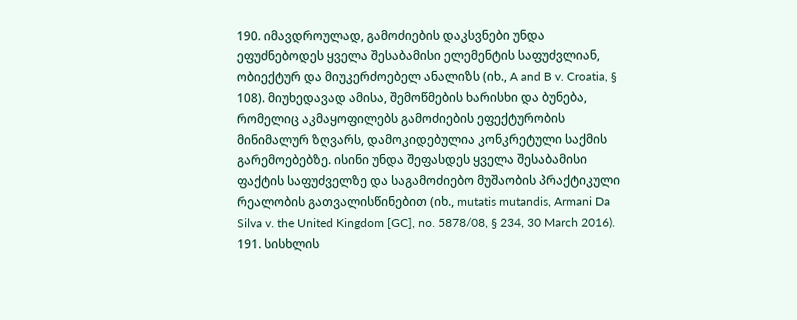190. იმავდროულად, გამოძიების დაკსვნები უნდა ეფუძნებოდეს ყველა შესაბამისი ელემენტის საფუძვლიან, ობიექტურ და მიუკერძოებელ ანალიზს (იხ., A and B v. Croatia, § 108). მიუხედავად ამისა, შემოწმების ხარისხი და ბუნება, რომელიც აკმაყოფილებს გამოძიების ეფექტურობის მინიმალურ ზღვარს, დამოკიდებულია კონკრეტული საქმის გარემოებებზე. ისინი უნდა შეფასდეს ყველა შესაბამისი ფაქტის საფუძველზე და საგამოძიებო მუშაობის პრაქტიკული რეალობის გათვალისწინებით (იხ., mutatis mutandis, Armani Da Silva v. the United Kingdom [GC], no. 5878/08, § 234, 30 March 2016).
191. სისხლის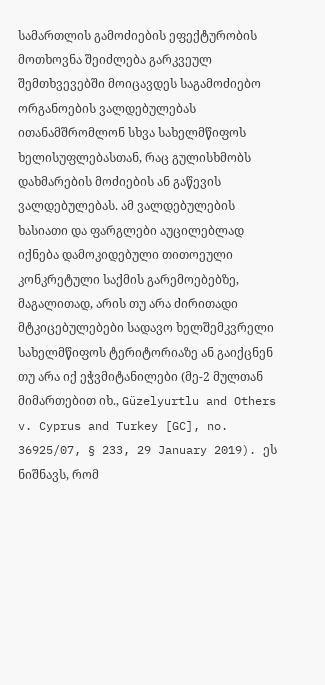სამართლის გამოძიების ეფექტურობის მოთხოვნა შეიძლება გარკვეულ შემთხვევებში მოიცავდეს საგამოძიებო ორგანოების ვალდებულებას ითანამშრომლონ სხვა სახელმწიფოს ხელისუფლებასთან, რაც გულისხმობს დახმარების მოძიების ან გაწევის ვალდებულებას. ამ ვალდებულების ხასიათი და ფარგლები აუცილებლად იქნება დამოკიდებული თითოეული კონკრეტული საქმის გარემოებებზე, მაგალითად, არის თუ არა ძირითადი მტკიცებულებები სადავო ხელშემკვრელი სახელმწიფოს ტერიტორიაზე ან გაიქცნენ თუ არა იქ ეჭვმიტანილები (მე-2 მულთან მიმართებით იხ., Güzelyurtlu and Others v. Cyprus and Turkey [GC], no. 36925/07, § 233, 29 January 2019). ეს ნიშნავს, რომ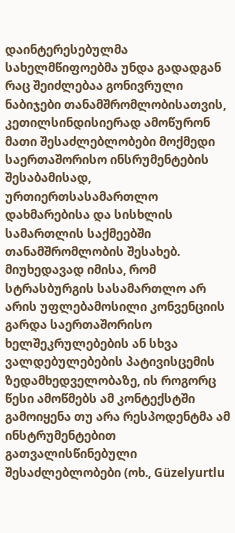დაინტერესებულმა სახელმწიფოებმა უნდა გადადგან რაც შეიძლებაა გონივრული ნაბიჯები თანამშრომლობისათვის, კეთილსინდისიერად ამოწურონ მათი შესაძლებლობები მოქმედი საერთაშორისო ინსრუმენტების შესაბამისად, ურთიერთსასამართლო დახმარებისა და სისხლის სამართლის საქმეებში თანამშრომლობის შესახებ. მიუხედავად იმისა, რომ სტრასბურგის სასამართლო არ არის უფლებამოსილი კონვენციის გარდა საერთაშორისო ხელშეკრულებების ან სხვა ვალდებულებების პატივისცემის ზედამხედველობაზე, ის როგორც წესი ამოწმებს ამ კონტექსტში გამოიყენა თუ არა რესპოდენტმა ამ ინსტრუმენტებით გათვალისწინებული შესაძლებლობები (ოხ., Güzelyurtlu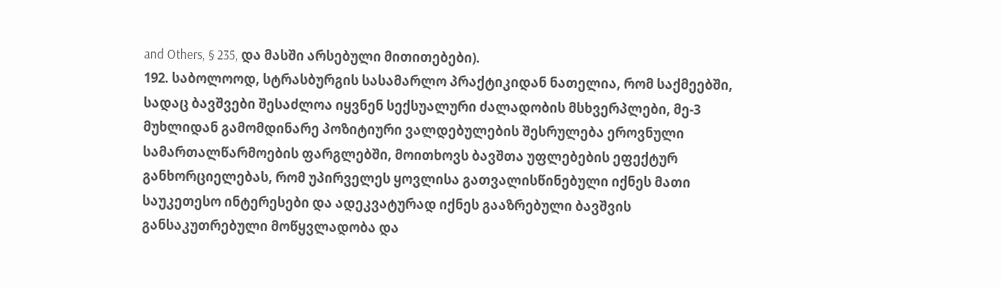and Others, § 235, და მასში არსებული მითითებები).
192. საბოლოოდ, სტრასბურგის სასამარლო პრაქტიკიდან ნათელია, რომ საქმეებში, სადაც ბავშვები შესაძლოა იყვნენ სექსუალური ძალადობის მსხვერპლები, მე-3 მუხლიდან გამომდინარე პოზიტიური ვალდებულების შესრულება ეროვნული სამართალწარმოების ფარგლებში, მოითხოვს ბავშთა უფლებების ეფექტურ განხორციელებას, რომ უპირველეს ყოვლისა გათვალისწინებული იქნეს მათი საუკეთესო ინტერესები და ადეკვატურად იქნეს გააზრებული ბავშვის განსაკუთრებული მოწყვლადობა და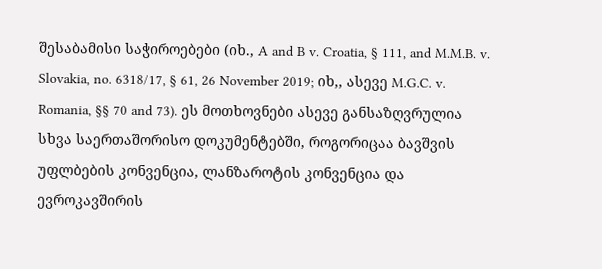შესაბამისი საჭიროებები (იხ., A and B v. Croatia, § 111, and M.M.B. v. Slovakia, no. 6318/17, § 61, 26 November 2019; იხ,, ასევე M.G.C. v. Romania, §§ 70 and 73). ეს მოთხოვნები ასევე განსაზღვრულია სხვა საერთაშორისო დოკუმენტებში, როგორიცაა ბავშვის უფლბების კონვენცია, ლანზაროტის კონვენცია და ევროკავშირის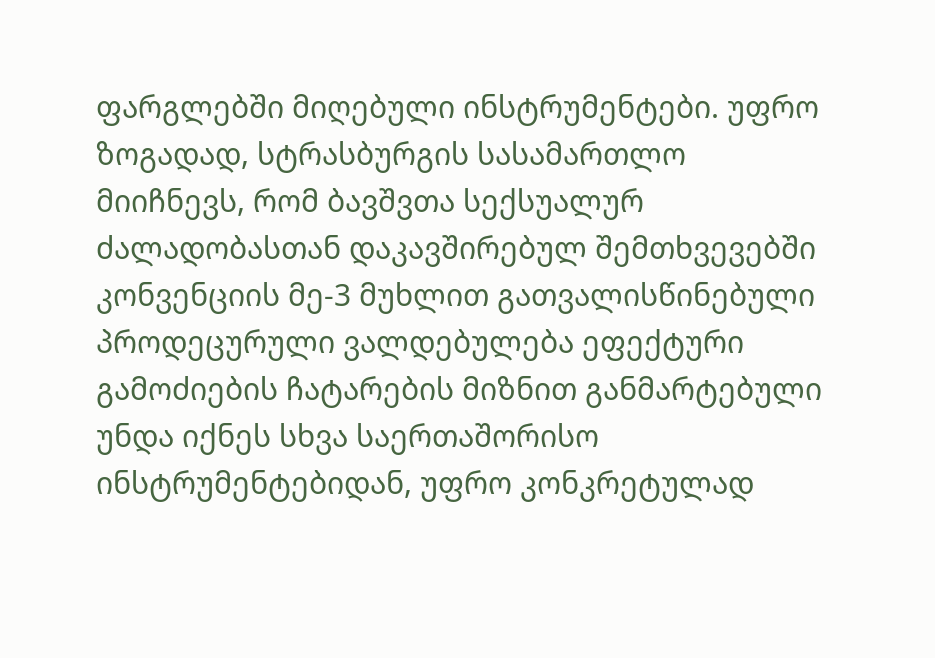ფარგლებში მიღებული ინსტრუმენტები. უფრო ზოგადად, სტრასბურგის სასამართლო მიიჩნევს, რომ ბავშვთა სექსუალურ ძალადობასთან დაკავშირებულ შემთხვევებში კონვენციის მე-3 მუხლით გათვალისწინებული პროდეცურული ვალდებულება ეფექტური გამოძიების ჩატარების მიზნით განმარტებული უნდა იქნეს სხვა საერთაშორისო ინსტრუმენტებიდან, უფრო კონკრეტულად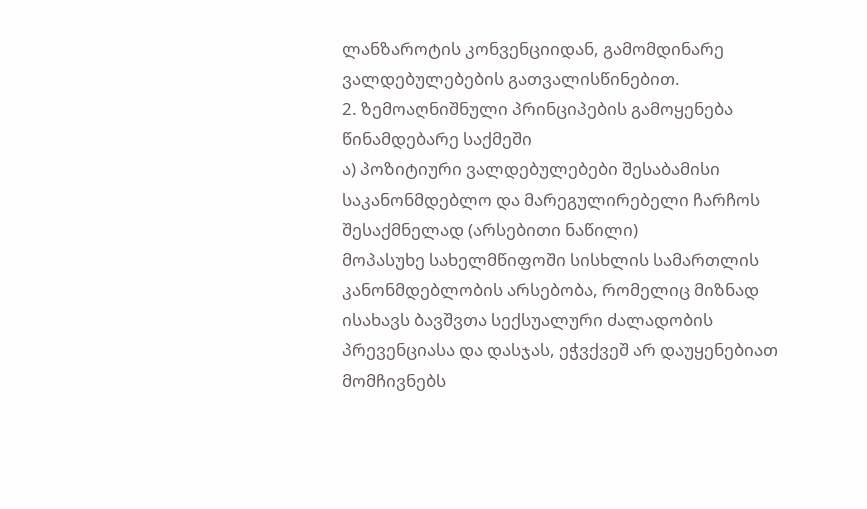ლანზაროტის კონვენციიდან, გამომდინარე ვალდებულებების გათვალისწინებით.
2. ზემოაღნიშნული პრინციპების გამოყენება წინამდებარე საქმეში
ა) პოზიტიური ვალდებულებები შესაბამისი საკანონმდებლო და მარეგულირებელი ჩარჩოს შესაქმნელად (არსებითი ნაწილი)
მოპასუხე სახელმწიფოში სისხლის სამართლის კანონმდებლობის არსებობა, რომელიც მიზნად ისახავს ბავშვთა სექსუალური ძალადობის პრევენციასა და დასჯას, ეჭვქვეშ არ დაუყენებიათ მომჩივნებს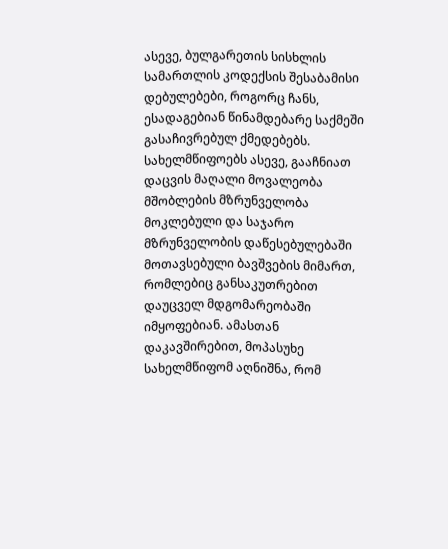ასევე, ბულგარეთის სისხლის სამართლის კოდექსის შესაბამისი დებულებები, როგორც ჩანს, ესადაგებიან წინამდებარე საქმეში გასაჩივრებულ ქმედებებს. სახელმწიფოებს ასევე, გააჩნიათ დაცვის მაღალი მოვალეობა მშობლების მზრუნველობა მოკლებული და საჯარო მზრუნველობის დაწესებულებაში მოთავსებული ბავშვების მიმართ, რომლებიც განსაკუთრებით დაუცველ მდგომარეობაში იმყოფებიან. ამასთან დაკავშირებით, მოპასუხე სახელმწიფომ აღნიშნა, რომ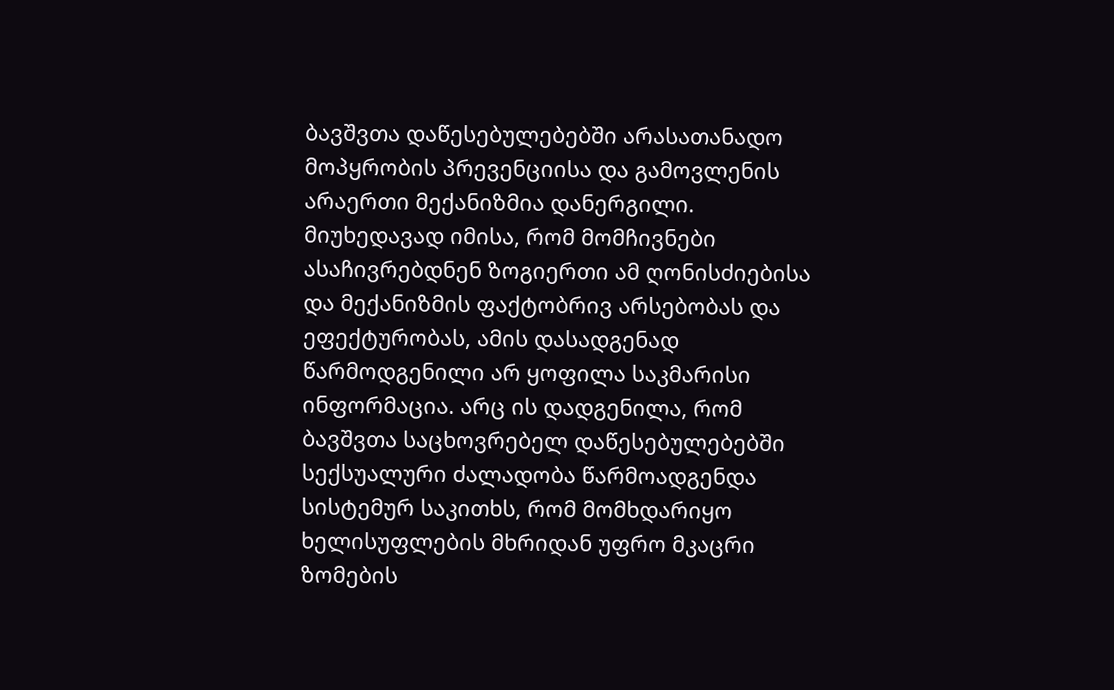ბავშვთა დაწესებულებებში არასათანადო მოპყრობის პრევენციისა და გამოვლენის არაერთი მექანიზმია დანერგილი. მიუხედავად იმისა, რომ მომჩივნები ასაჩივრებდნენ ზოგიერთი ამ ღონისძიებისა და მექანიზმის ფაქტობრივ არსებობას და ეფექტურობას, ამის დასადგენად წარმოდგენილი არ ყოფილა საკმარისი ინფორმაცია. არც ის დადგენილა, რომ ბავშვთა საცხოვრებელ დაწესებულებებში სექსუალური ძალადობა წარმოადგენდა სისტემურ საკითხს, რომ მომხდარიყო ხელისუფლების მხრიდან უფრო მკაცრი ზომების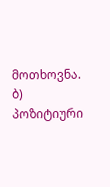მოთხოვნა.
ბ) პოზიტიური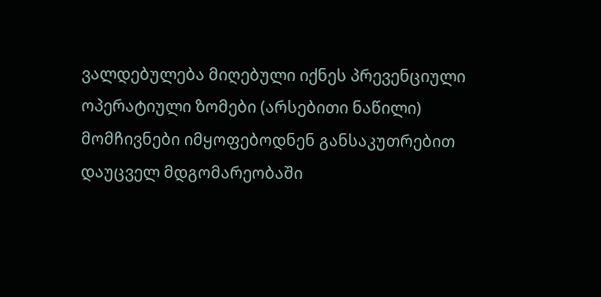ვალდებულება მიღებული იქნეს პრევენციული ოპერატიული ზომები (არსებითი ნაწილი)
მომჩივნები იმყოფებოდნენ განსაკუთრებით დაუცველ მდგომარეობაში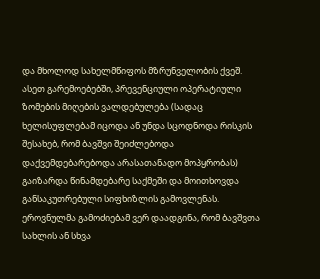და მხოლოდ სახელმწიფოს მზრუნველობის ქვეშ. ასეთ გარემოებებში, პრევენციული ოპერატიული ზომების მიღების ვალდებულება (სადაც ხელისუფლებამ იცოდა ან უნდა სცოდნოდა რისკის შესახებ, რომ ბავშვი შეიძლებოდა დაქვემდებარებოდა არასათანადო მოპყრობას) გაიზარდა წინამდებარე საქმეში და მოითხოვდა განსაკუთრებული სიფხიზლის გამოვლენას. ეროვნულმა გამოძიებამ ვერ დაადგინა, რომ ბავშვთა სახლის ან სხვა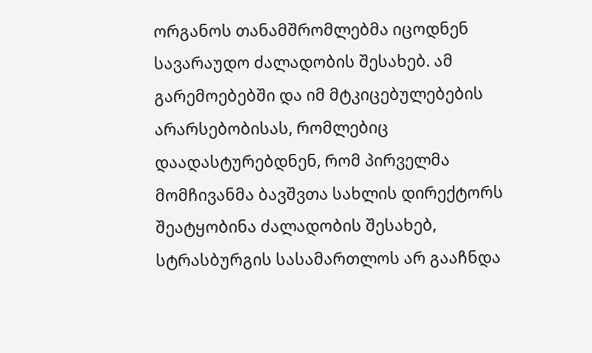ორგანოს თანამშრომლებმა იცოდნენ სავარაუდო ძალადობის შესახებ. ამ გარემოებებში და იმ მტკიცებულებების არარსებობისას, რომლებიც დაადასტურებდნენ, რომ პირველმა მომჩივანმა ბავშვთა სახლის დირექტორს შეატყობინა ძალადობის შესახებ, სტრასბურგის სასამართლოს არ გააჩნდა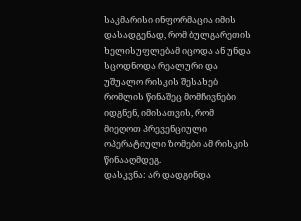საკმარისი ინფორმაცია იმის დასადგენად, რომ ბულგარეთის ხელისუფლებამ იცოდა ან უნდა სცოდნოდა რეალური და უშუალო რისკის შესახებ რომლის წინაშეც მომჩივნები იდგნენ, იმისათვის, რომ მიეღოთ პრევენციული ოპერატიული ზომები ამ რისკის წინააღმდეგ.
დასკვნა: არ დადგინდა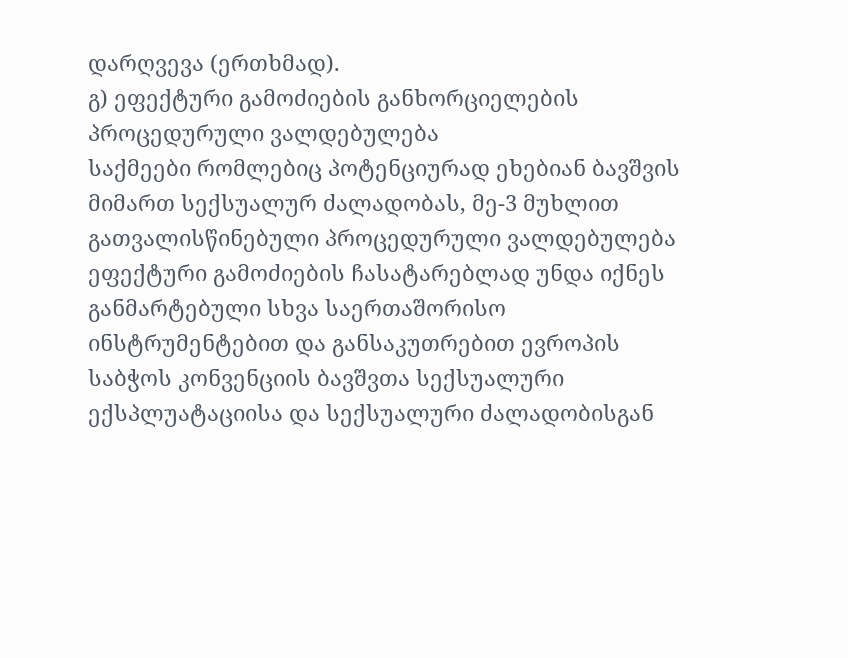დარღვევა (ერთხმად).
გ) ეფექტური გამოძიების განხორციელების პროცედურული ვალდებულება
საქმეები რომლებიც პოტენციურად ეხებიან ბავშვის მიმართ სექსუალურ ძალადობას, მე-3 მუხლით გათვალისწინებული პროცედურული ვალდებულება ეფექტური გამოძიების ჩასატარებლად უნდა იქნეს განმარტებული სხვა საერთაშორისო ინსტრუმენტებით და განსაკუთრებით ევროპის საბჭოს კონვენციის ბავშვთა სექსუალური ექსპლუატაციისა და სექსუალური ძალადობისგან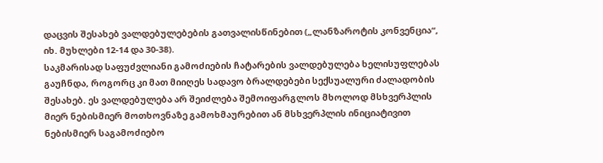დაცვის შესახებ ვალდებულებების გათვალისწინებით („ლანზაროტის კონვენცია“, იხ. მუხლები 12-14 და 30-38).
საკმარისად საფუძვლიანი გამოძიების ჩატარების ვალდებულება ხელისუფლებას გაუჩნდა, როგორც კი მათ მიიღეს სადავო ბრალდებები სექსუალური ძალადობის შესახებ. ეს ვალდებულება არ შეიძლება შემოიფარგლოს მხოლოდ მსხვერპლის მიერ ნებისმიერ მოთხოვნაზე გამოხმაურებით ან მსხვერპლის ინიციატივით ნებისმიერ საგამოძიებო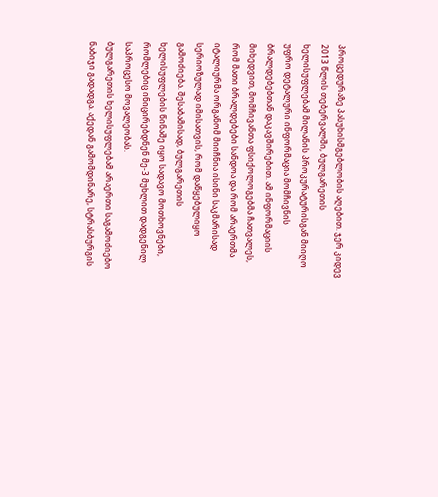პროცედურაზე პასუხისმგებლობის აღებით. ჯერ კიდევ 2013 წლის თებერვალში, ბულგარეთის ხელისუფლებამ მილანის პროკურატურისგან მიიღო უფრო დეტალური ინფორმაცია მომჩივნის ბრალდებებთან დაკავშირებით. ამ ინფორმაციის მიხედვით, მომჩივანთა ფსიქოლოგებმა ჩათვალეს, რომ მათი ბრალდებები სანდოა და რომ არაერთმა იტალიურმა ორგანომ მიიჩნია ისინი საკმარისად სერიოზულად იმისათვის, რომ დაწყებულიყო გამოძიება. შესაბამისად, ბულგარეთის ხელისუფლების წინაშე იყო სადავო მოთხოვნები, რომლებიც ინიცირებდნენ მე-3 მუხლით დადგენილ საპროცესო მოვალეობას.
ბულგარეთის ხელისუფლებამ არაერთი საგამოძიებო ნაბიჯი გადადგა. აქედან გამომდინარე, სტრასბურგის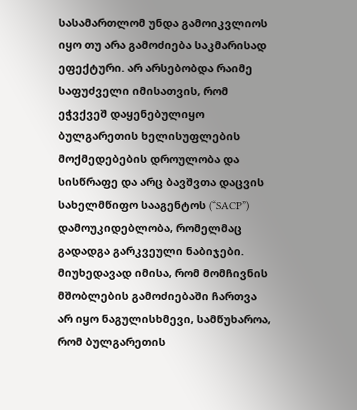სასამართლომ უნდა გამოიკვლიოს იყო თუ არა გამოძიება საკმარისად ეფექტური. არ არსებობდა რაიმე საფუძველი იმისათვის, რომ ეჭვქვეშ დაყენებულიყო ბულგარეთის ხელისუფლების მოქმედებების დროულობა და სისწრაფე და არც ბავშვთა დაცვის სახელმწიფო სააგენტოს (“SACP”) დამოუკიდებლობა, რომელმაც გადადგა გარკვეული ნაბიჯები.
მიუხედავად იმისა, რომ მომჩივნის მშობლების გამოძიებაში ჩართვა არ იყო ნაგულისხმევი, სამწუხაროა, რომ ბულგარეთის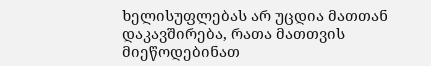ხელისუფლებას არ უცდია მათთან დაკავშირება, რათა მათთვის მიეწოდებინათ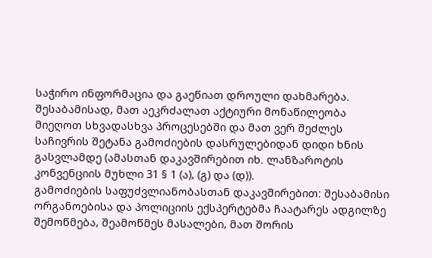საჭირო ინფორმაცია და გაეწიათ დროული დახმარება. შესაბამისად, მათ აეკრძალათ აქტიური მონაწილეობა მიეღოთ სხვადასხვა პროცესებში და მათ ვერ შეძლეს საჩივრის შეტანა გამოძიების დასრულებიდან დიდი ხნის გასვლამდე (ამასთან დაკავშირებით იხ. ლანზაროტის კონვენციის მუხლი 31 § 1 (ა), (გ) და (დ)).
გამოძიების საფუძვლიანობასთან დაკავშირებით: შესაბამისი ორგანოებისა და პოლიციის ექსპერტებმა ჩაატარეს ადგილზე შემოწმება, შეამოწმეს მასალები, მათ შორის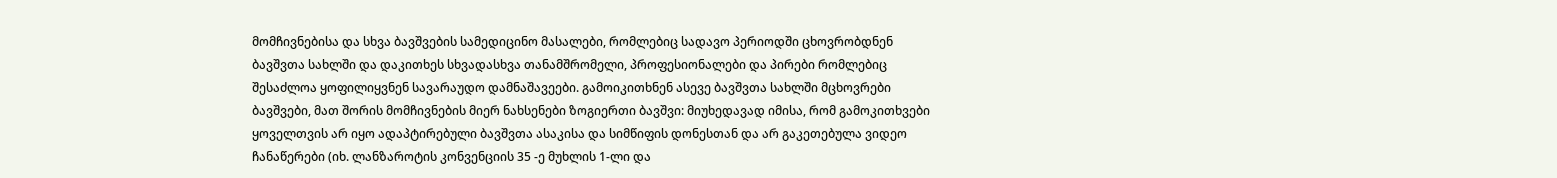მომჩივნებისა და სხვა ბავშვების სამედიცინო მასალები, რომლებიც სადავო პერიოდში ცხოვრობდნენ ბავშვთა სახლში და დაკითხეს სხვადასხვა თანამშრომელი, პროფესიონალები და პირები რომლებიც შესაძლოა ყოფილიყვნენ სავარაუდო დამნაშავეები. გამოიკითხნენ ასევე ბავშვთა სახლში მცხოვრები ბავშვები, მათ შორის მომჩივნების მიერ ნახსენები ზოგიერთი ბავშვი: მიუხედავად იმისა, რომ გამოკითხვები ყოველთვის არ იყო ადაპტირებული ბავშვთა ასაკისა და სიმწიფის დონესთან და არ გაკეთებულა ვიდეო ჩანაწერები (იხ. ლანზაროტის კონვენციის 35 -ე მუხლის 1-ლი და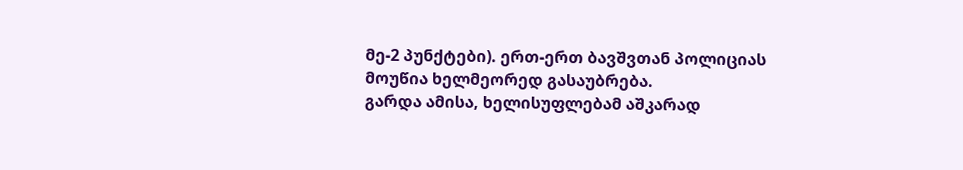მე-2 პუნქტები). ერთ-ერთ ბავშვთან პოლიციას მოუწია ხელმეორედ გასაუბრება.
გარდა ამისა, ხელისუფლებამ აშკარად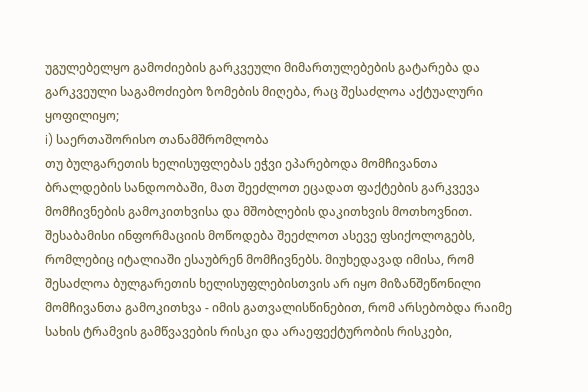უგულებელყო გამოძიების გარკვეული მიმართულებების გატარება და გარკვეული საგამოძიებო ზომების მიღება, რაც შესაძლოა აქტუალური ყოფილიყო;
i) საერთაშორისო თანამშრომლობა
თუ ბულგარეთის ხელისუფლებას ეჭვი ეპარებოდა მომჩივანთა ბრალდების სანდოობაში, მათ შეეძლოთ ეცადათ ფაქტების გარკვევა მომჩივნების გამოკითხვისა და მშობლების დაკითხვის მოთხოვნით. შესაბამისი ინფორმაციის მოწოდება შეეძლოთ ასევე ფსიქოლოგებს, რომლებიც იტალიაში ესაუბრენ მომჩივნებს. მიუხედავად იმისა, რომ შესაძლოა ბულგარეთის ხელისუფლებისთვის არ იყო მიზანშეწონილი მომჩივანთა გამოკითხვა - იმის გათვალისწინებით, რომ არსებობდა რაიმე სახის ტრამვის გამწვავების რისკი და არაეფექტურობის რისკები,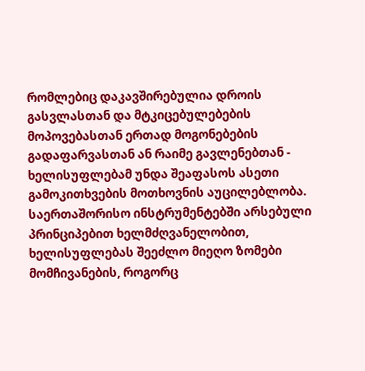რომლებიც დაკავშირებულია დროის გასვლასთან და მტკიცებულებების მოპოვებასთან ერთად მოგონებების გადაფარვასთან ან რაიმე გავლენებთან - ხელისუფლებამ უნდა შეაფასოს ასეთი გამოკითხვების მოთხოვნის აუცილებლობა. საერთაშორისო ინსტრუმენტებში არსებული პრინციპებით ხელმძღვანელობით, ხელისუფლებას შეეძლო მიეღო ზომები მომჩივანების, როგორც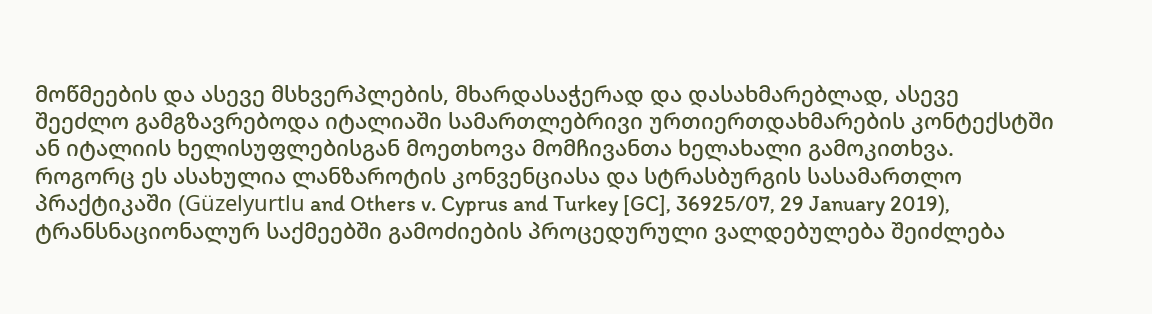მოწმეების და ასევე მსხვერპლების, მხარდასაჭერად და დასახმარებლად, ასევე შეეძლო გამგზავრებოდა იტალიაში სამართლებრივი ურთიერთდახმარების კონტექსტში ან იტალიის ხელისუფლებისგან მოეთხოვა მომჩივანთა ხელახალი გამოკითხვა. როგორც ეს ასახულია ლანზაროტის კონვენციასა და სტრასბურგის სასამართლო პრაქტიკაში (Güzelyurtlu and Others v. Cyprus and Turkey [GC], 36925/07, 29 January 2019), ტრანსნაციონალურ საქმეებში გამოძიების პროცედურული ვალდებულება შეიძლება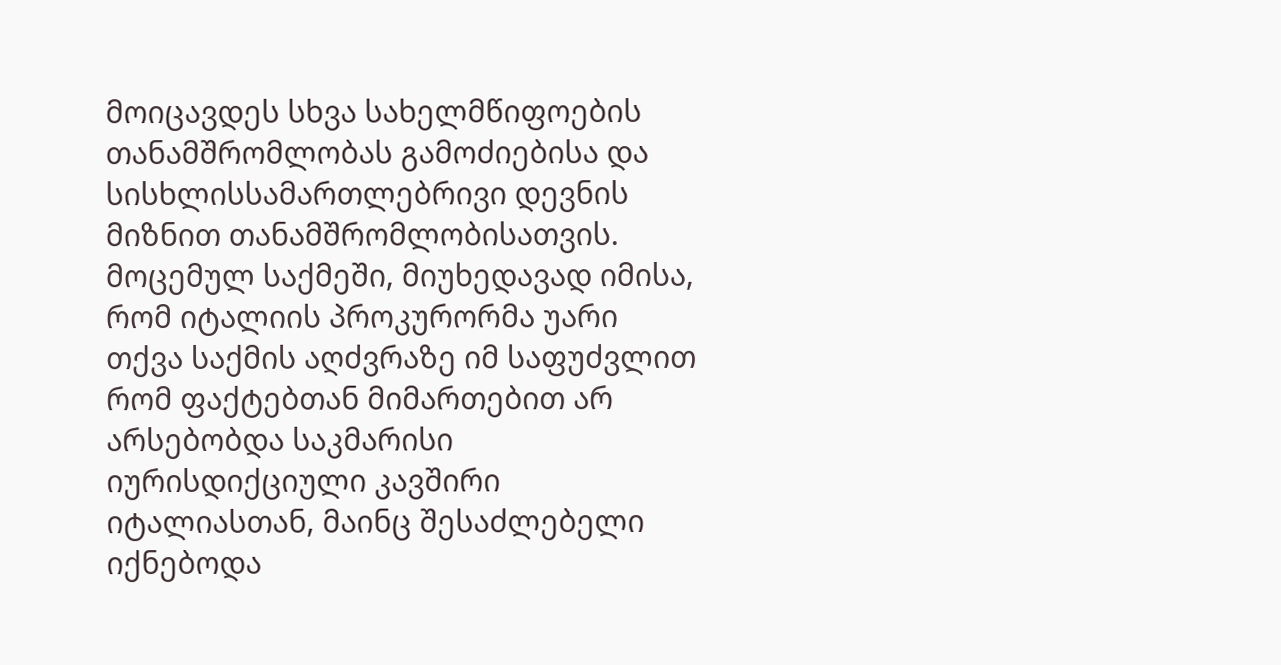მოიცავდეს სხვა სახელმწიფოების თანამშრომლობას გამოძიებისა და სისხლისსამართლებრივი დევნის მიზნით თანამშრომლობისათვის. მოცემულ საქმეში, მიუხედავად იმისა, რომ იტალიის პროკურორმა უარი თქვა საქმის აღძვრაზე იმ საფუძვლით რომ ფაქტებთან მიმართებით არ არსებობდა საკმარისი იურისდიქციული კავშირი იტალიასთან, მაინც შესაძლებელი იქნებოდა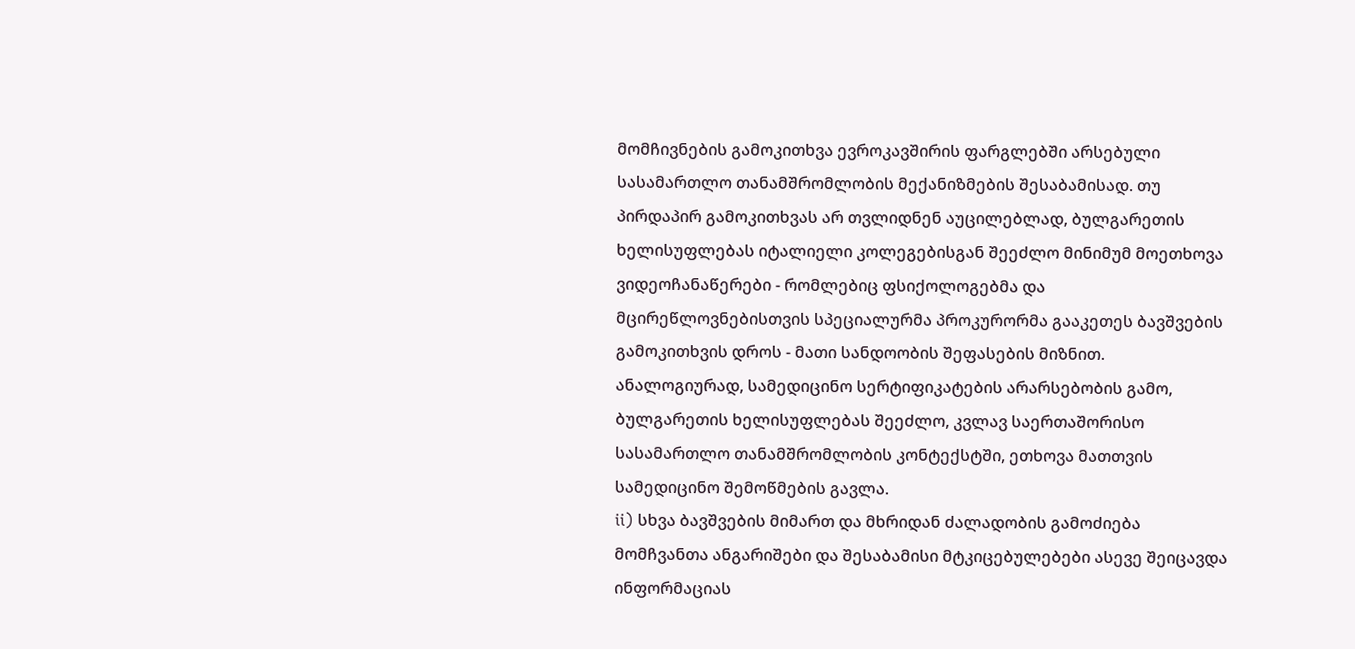მომჩივნების გამოკითხვა ევროკავშირის ფარგლებში არსებული სასამართლო თანამშრომლობის მექანიზმების შესაბამისად. თუ პირდაპირ გამოკითხვას არ თვლიდნენ აუცილებლად, ბულგარეთის ხელისუფლებას იტალიელი კოლეგებისგან შეეძლო მინიმუმ მოეთხოვა ვიდეოჩანაწერები - რომლებიც ფსიქოლოგებმა და მცირეწლოვნებისთვის სპეციალურმა პროკურორმა გააკეთეს ბავშვების გამოკითხვის დროს - მათი სანდოობის შეფასების მიზნით.
ანალოგიურად, სამედიცინო სერტიფიკატების არარსებობის გამო, ბულგარეთის ხელისუფლებას შეეძლო, კვლავ საერთაშორისო სასამართლო თანამშრომლობის კონტექსტში, ეთხოვა მათთვის სამედიცინო შემოწმების გავლა.
ii) სხვა ბავშვების მიმართ და მხრიდან ძალადობის გამოძიება
მომჩვანთა ანგარიშები და შესაბამისი მტკიცებულებები ასევე შეიცავდა ინფორმაციას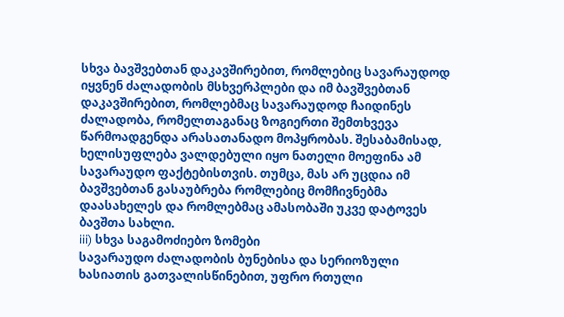სხვა ბავშვებთან დაკავშირებით, რომლებიც სავარაუდოდ იყვნენ ძალადობის მსხვერპლები და იმ ბავშვებთან დაკავშირებით, რომლებმაც სავარაუდოდ ჩაიდინეს ძალადობა, რომელთაგანაც ზოგიერთი შემთხვევა წარმოადგენდა არასათანადო მოპყრობას. შესაბამისად, ხელისუფლება ვალდებული იყო ნათელი მოეფინა ამ სავარაუდო ფაქტებისთვის. თუმცა, მას არ უცდია იმ ბავშვებთან გასაუბრება რომლებიც მომჩივნებმა დაასახელეს და რომლებმაც ამასობაში უკვე დატოვეს ბავშთა სახლი.
iii) სხვა საგამოძიებო ზომები
სავარაუდო ძალადობის ბუნებისა და სერიოზული ხასიათის გათვალისწინებით, უფრო რთული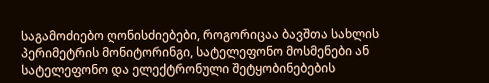საგამოძიებო ღონისძიებები, როგორიცაა ბავშთა სახლის პერიმეტრის მონიტორინგი, სატელეფონო მოსმენები ან სატელეფონო და ელექტრონული შეტყობინებების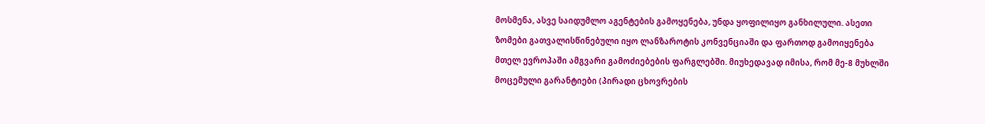მოსმენა, ასვე საიდუმლო აგენტების გამოყენება, უნდა ყოფილიყო განხილული. ასეთი ზომები გათვალისწინებული იყო ლანზაროტის კონვენციაში და ფართოდ გამოიყენება მთელ ევროპაში ამგვარი გამოძიებების ფარგლებში. მიუხედავად იმისა, რომ მე-8 მუხლში მოცემული გარანტიები (პირადი ცხოვრების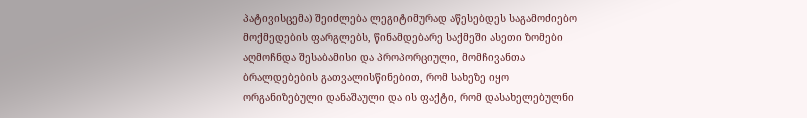პატივისცემა) შეიძლება ლეგიტიმურად აწესებდეს საგამოძიებო მოქმედების ფარგლებს, წინამდებარე საქმეში ასეთი ზომები აღმოჩნდა შესაბამისი და პროპორციული, მომჩივანთა ბრალდებების გათვალისწინებით, რომ სახეზე იყო ორგანიზებული დანაშაული და ის ფაქტი, რომ დასახელებულნი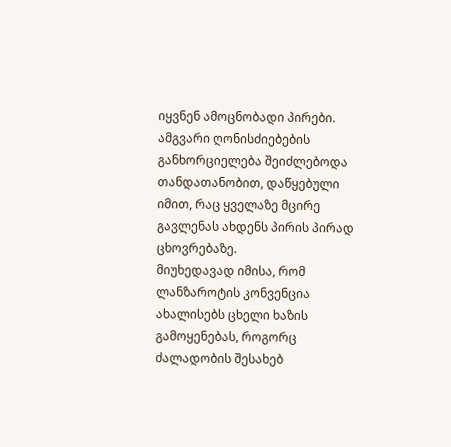იყვნენ ამოცნობადი პირები. ამგვარი ღონისძიებების განხორციელება შეიძლებოდა თანდათანობით, დაწყებული იმით, რაც ყველაზე მცირე გავლენას ახდენს პირის პირად ცხოვრებაზე.
მიუხედავად იმისა, რომ ლანზაროტის კონვენცია ახალისებს ცხელი ხაზის გამოყენებას, როგორც ძალადობის შესახებ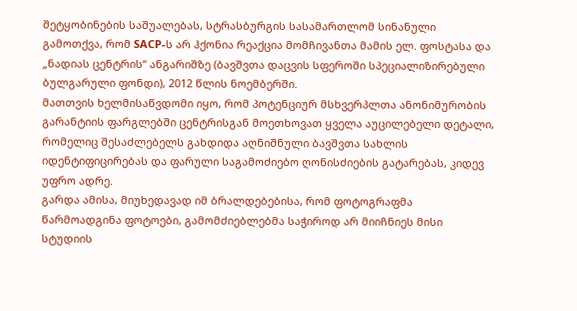შეტყობინების საშუალებას, სტრასბურგის სასამართლომ სინანული გამოთქვა, რომ SACP-ს არ ჰქონია რეაქცია მომჩივანთა მამის ელ. ფოსტასა და „ნადიას ცენტრის“ ანგარიშზე (ბავშვთა დაცვის სფეროში სპეციალიზირებული ბულგარული ფონდი), 2012 წლის ნოემბერში.
მათთვის ხელმისაწვდომი იყო, რომ პოტენციურ მსხვერპლთა ანონიმურობის გარანტიის ფარგლებში ცენტრისგან მოეთხოვათ ყველა აუცილებელი დეტალი, რომელიც შესაძლებელს გახდიდა აღნიშნული ბავშვთა სახლის იდენტიფიცირებას და ფარული საგამოძიებო ღონისძიების გატარებას, კიდევ უფრო ადრე.
გარდა ამისა, მიუხედავად იმ ბრალდებებისა, რომ ფოტოგრაფმა წარმოადგინა ფოტოები, გამომძიებლებმა საჭიროდ არ მიიჩნიეს მისი სტუდიის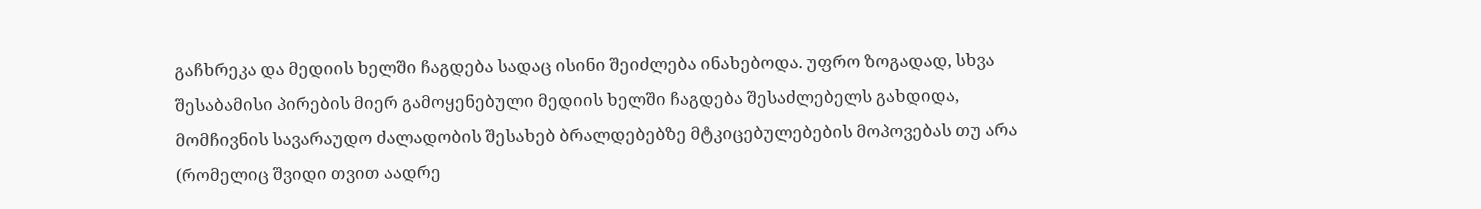გაჩხრეკა და მედიის ხელში ჩაგდება სადაც ისინი შეიძლება ინახებოდა. უფრო ზოგადად, სხვა შესაბამისი პირების მიერ გამოყენებული მედიის ხელში ჩაგდება შესაძლებელს გახდიდა, მომჩივნის სავარაუდო ძალადობის შესახებ ბრალდებებზე მტკიცებულებების მოპოვებას თუ არა (რომელიც შვიდი თვით აადრე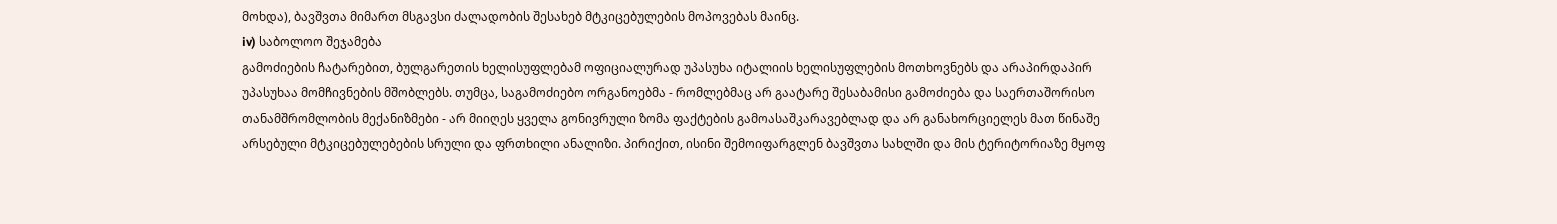მოხდა), ბავშვთა მიმართ მსგავსი ძალადობის შესახებ მტკიცებულების მოპოვებას მაინც.
iv) საბოლოო შეჯამება
გამოძიების ჩატარებით, ბულგარეთის ხელისუფლებამ ოფიციალურად უპასუხა იტალიის ხელისუფლების მოთხოვნებს და არაპირდაპირ უპასუხაა მომჩივნების მშობლებს. თუმცა, საგამოძიებო ორგანოებმა - რომლებმაც არ გაატარე შესაბამისი გამოძიება და საერთაშორისო თანამშრომლობის მექანიზმები - არ მიიღეს ყველა გონივრული ზომა ფაქტების გამოასაშკარავებლად და არ განახორციელეს მათ წინაშე არსებული მტკიცებულებების სრული და ფრთხილი ანალიზი. პირიქით, ისინი შემოიფარგლენ ბავშვთა სახლში და მის ტერიტორიაზე მყოფ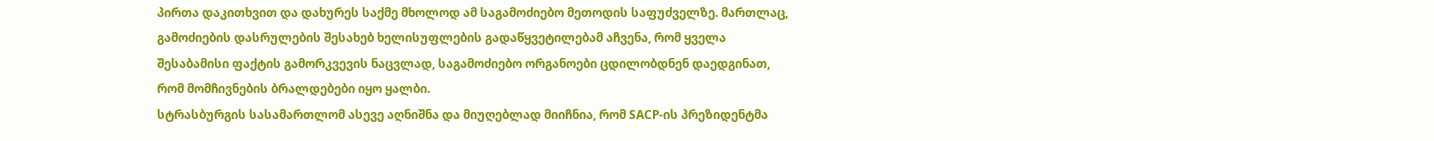პირთა დაკითხვით და დახურეს საქმე მხოლოდ ამ საგამოძიებო მეთოდის საფუძველზე. მართლაც, გამოძიების დასრულების შესახებ ხელისუფლების გადაწყვეტილებამ აჩვენა, რომ ყველა შესაბამისი ფაქტის გამორკვევის ნაცვლად, საგამოძიებო ორგანოები ცდილობდნენ დაედგინათ, რომ მომჩივნების ბრალდებები იყო ყალბი.
სტრასბურგის სასამართლომ ასევე აღნიშნა და მიუღებლად მიიჩნია, რომ SACP-ის პრეზიდენტმა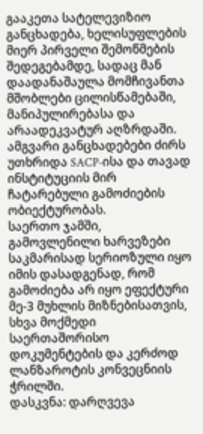გააკეთა სატელევიზიო განცხადება, ხელისუფლების მიერ პირველი შემოწმების შედეგებამდე, სადაც მან დაადანაშაულა მომჩივანთა მშობლები ცილისწამებაში, მანიპულირებასა და არაადეკვატურ აღზრდაში. ამგვარი განცხადებები ძირს უთხრიდა SACP-ისა და თავად ინსტიტუციის მირ ჩატარებული გამოძიების ობიექტურობას.
საერთო ჯამში, გამოვლენილი ხარვეზები საკმარისად სერიოზული იყო იმის დასადგენად, რომ გამოძიება არ იყო ეფექტური მე-3 მუხლის მიზნებისათვის, სხვა მოქმედი საერთაშორისო დოკუმენტების და კერძოდ ლანზაროტის კონვეცნიის ჭრილში.
დასკვნა: დარღვევა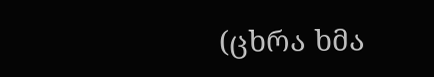(ცხრა ხმა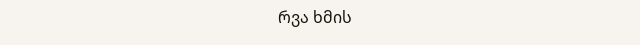რვა ხმის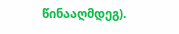წინააღმდეგ).